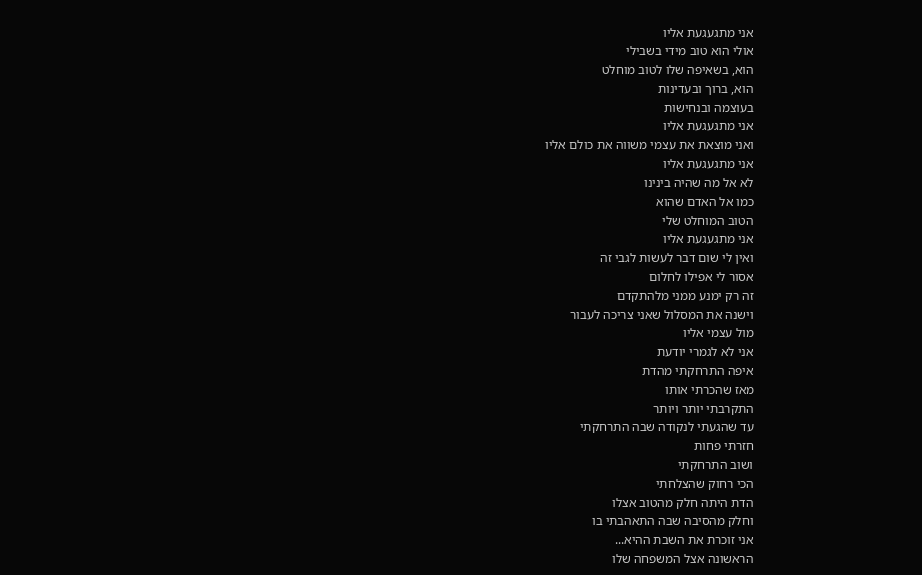אני מתגעגעת אליו
אולי הוא טוב מידי בשבילי
הוא, בשאיפה שלו לטוב מוחלט
הוא, ברוך ובעדינות
בעוצמה ובנחישות
אני מתגעגעת אליו
ואני מוצאת את עצמי משווה את כולם אליו
אני מתגעגעת אליו
לא אל מה שהיה בינינו
כמו אל האדם שהוא
הטוב המוחלט שלי
אני מתגעגעת אליו
ואין לי שום דבר לעשות לגבי זה
אסור לי אפילו לחלום
זה רק ימנע ממני מלהתקדם
וישנה את המסלול שאני צריכה לעבור
מול עצמי אליו
אני לא לגמרי יודעת
איפה התרחקתי מהדת
מאז שהכרתי אותו
התקרבתי יותר ויותר
עד שהגעתי לנקודה שבה התרחקתי
חזרתי פחות
ושוב התרחקתי
הכי רחוק שהצלחתי
הדת היתה חלק מהטוב אצלו
וחלק מהסיבה שבה התאהבתי בו
אני זוכרת את השבת ההיא...
הראשונה אצל המשפחה שלו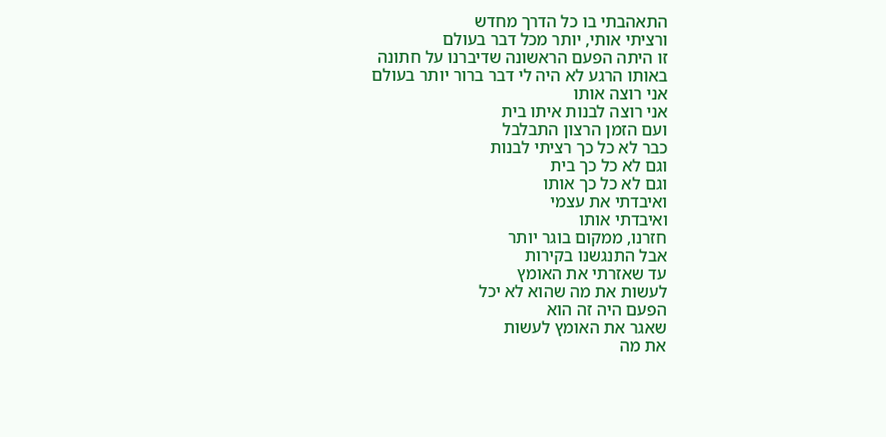התאהבתי בו כל הדרך מחדש
ורציתי אותי, יותר מכל דבר בעולם
זו היתה הפעם הראשונה שדיברנו על חתונה
באותו הרגע לא היה לי דבר ברור יותר בעולם
אני רוצה אותו
אני רוצה לבנות איתו בית
ועם הזמן הרצון התבלבל
כבר לא כל כך רציתי לבנות
וגם לא כל כך בית
וגם לא כל כך אותו
ואיבדתי את עצמי
ואיבדתי אותו
חזרנו, ממקום בוגר יותר
אבל התנגשנו בקירות
עד שאזרתי את האומץ
לעשות את מה שהוא לא יכל
הפעם היה זה הוא
שאגר את האומץ לעשות
את מה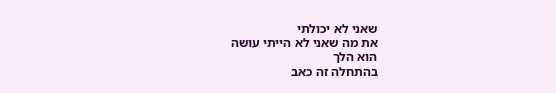שאני לא יכולתי
את מה שאני לא הייתי עושה
הוא הלך
בהתחלה זה כאב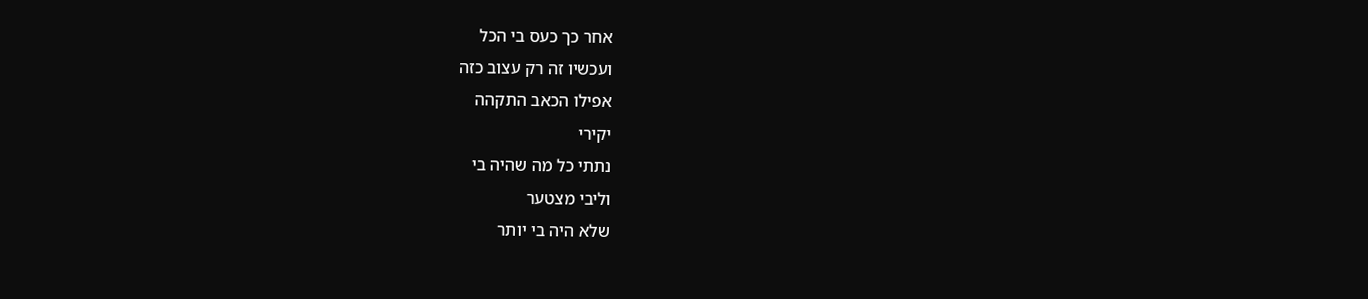אחר כך כעס בי הכל
ועכשיו זה רק עצוב כזה
אפילו הכאב התקהה
יקירי
נתתי כל מה שהיה בי
וליבי מצטער
שלא היה בי יותר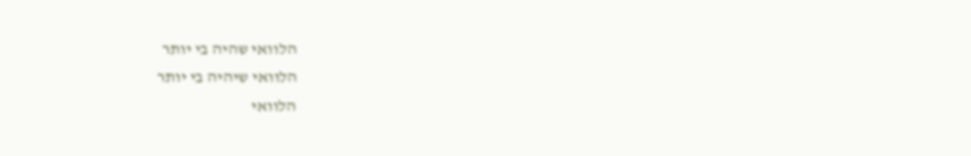הלוואי שהיה בי יותר
הלוואי שיהיה בי יותר
הלוואי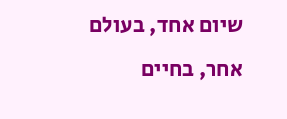שיום אחד, בעולם אחר, בחיים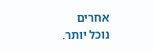אחרים
נוכל יותר.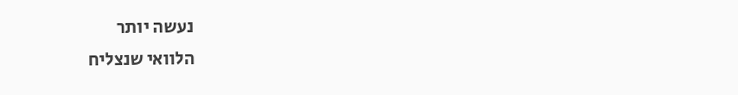נעשה יותר
הלוואי שנצליח